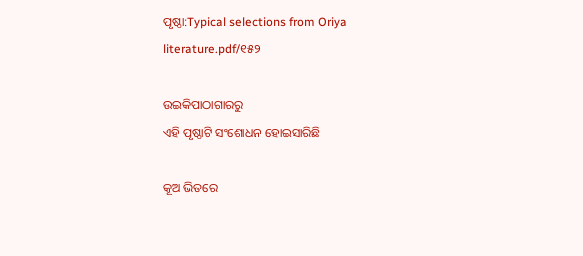ପୃଷ୍ଠା:Typical selections from Oriya literature.pdf/୧୫୨

ଉଇକିପାଠାଗାର‌ରୁ
ଏହି ପୃଷ୍ଠାଟି ସଂଶୋଧନ ହୋଇସାରିଛି

କୂଅ ଭିତରେ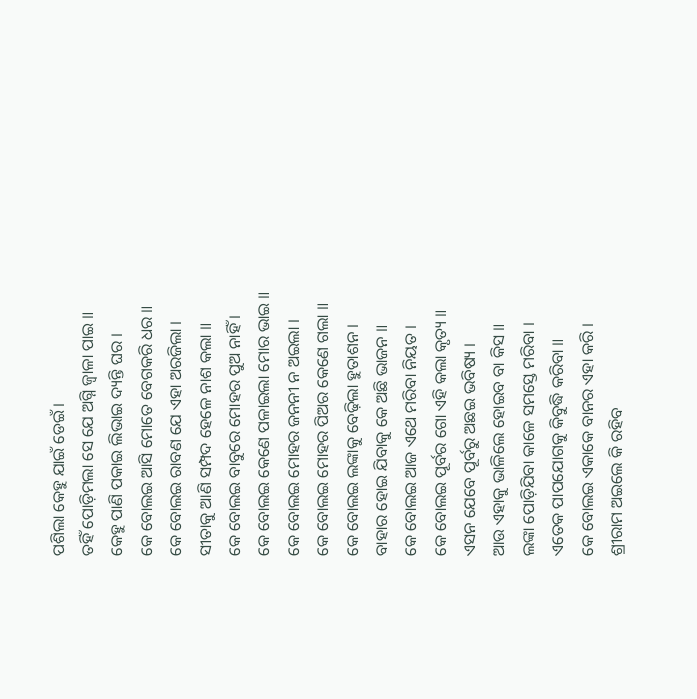ପଶିଲା କେହୁ ଯାଇଁ ଡେଇଁ ।
ତହିଁ ପୋଡ଼ିମଲା ସେ ଯେ ଅଗ୍ନି ଜ୍ବାଳା ପାଇ ॥
କେହୁ ପାଣି ପକାଇ ଲିଭାଇ ଦ୍ୟନ୍ତି ଘର ।
କେ ବୋଲଇ ଆସି ମୋତେ ବେଗକରି ଧର ॥
କେ ବୋଲଇ ରାବଣ ଯେ ଏହା ଅରଜିଲା ।
ସୀତାକୁ ଆଣି ସମ୍ପଦ ହେଳେ ନାଶ କଲା ॥
କେ ବୋଲଇ ବାବୁରେ ମୋହର ପୁଅ ନାହିଁ ।
କେ ବୋଲଇ କେଣେ ପଳାଇଲା ମୋର ଭାଇ ॥
କେ ବୋଲଇ ମୋହର ଜନନୀ ନ ଅଇଲା ।
କେ ବୋଲଇ ମୋହର ପିଅର କେଣେ ଗଲା ॥
କେ ବୋଲଇ ଲଙ୍କାକୁ ବେଢ଼ିଲା ହୁତାଶନ ।
ବାହାର ହୋଇ ଯିବାକୁ କେ ଅଛି ଭାଜନ ॥
କେ ବୋଲଇ ଆଜ ଏଥେ ମରିବା ନିୟତ ।
କେ ବୋଲଇ ପୂର୍ବର ଗୋ ଏହି କଲା କୃତ୍ୟ ॥
ଏସନ ଯେବେ ପୂର୍ବରୁ ଅଛଇ ଭବିଷ୍ୟ ।
ଆଉ ଏହାକୁ ଭାଳିଲେ ହୋଇବ ବା କିସ ॥
ଲଙ୍କା ପୋଡ଼ିଯିବା କାଳେ ସମସ୍ତେ ମରିବା ।
ଏତେକ ପାପଯୋଗକୁ କିବୁଦ୍ଧି କରିବା ॥
କେ ବୋଲଇ ଏକାକେ ବାନର ଏହା କରି ।
ଶ୍ରୀରାମ ଅଇଲେ କି ରହିବ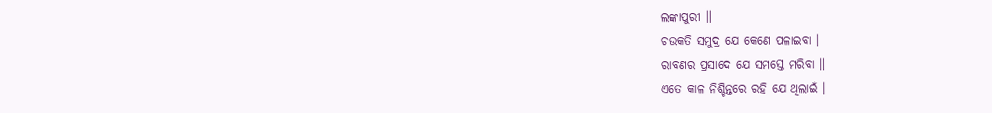ଲଙ୍କାପୁରୀ ॥
ଚଉକତି ସମୁଦ୍ର ଯେ କେଣେ ପଳାଇବା ।
ରାବଣର ପ୍ରସାଦେ ଯେ ସମସ୍ତେ ମରିବା ॥
ଏତେ କାଳ ନିଶ୍ଚିନ୍ତରେ ରହି ଯେ ଥିଲାଇଁ ।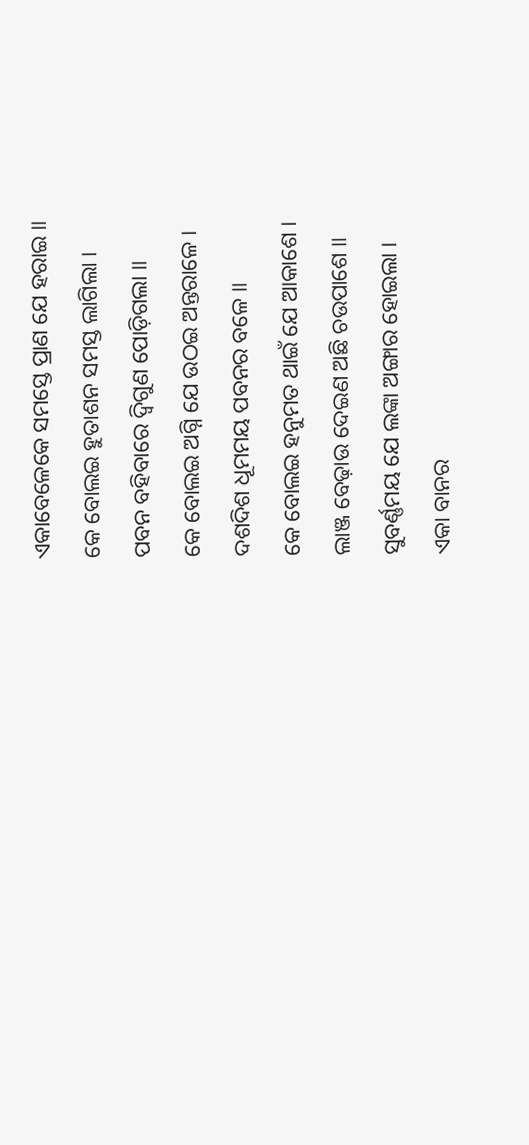ଏକାବେଳେକେ ସମସ୍ତେ ପ୍ରାଣ ଯେ ହରାଇ ॥
କେ ବୋଲଇ ହୁତାଶନ ସମସ୍ତ ଲାଗିଲା ।
ପବନ ବହିବାରେ ଦ୍ବିଗୁଣ ପୋଡ଼ିଗଲା ॥
କେ ବୋଲଇ ଅଗ୍ନି ଯେ ଉଠଇ ଅନ୍ତରାଳେ ।
ଦଶଦିଶ ଧୂମମୟ ପବନର ବଳେ ॥
କେ ବୋଲଇ ହନୁମତ ଥାଇଁ ଯେ ଆକାଶେ ।
ଲାଞ୍ଜ ବେଢ଼ାଉ ଦେଇଣ ଅଛି ଚଉପାଶେ ॥
ସୁବର୍ଣ୍ଣମୟ ଯେ ଲଙ୍କା ଅଙ୍ଗାର ହୋଇଲା ।
ଏକା ବାନର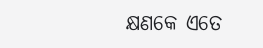କ୍ଷଣକେ ଏତେ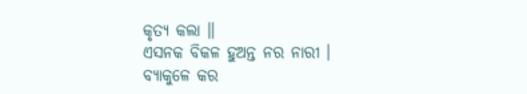କୃତ୍ୟ କଲା ॥
ଏସନକ ବିକଳ ହୁଅନ୍ତ ନର ନାରୀ ।
ବ୍ୟାକୁଳେ କର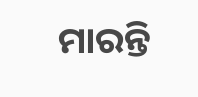ମାରନ୍ତି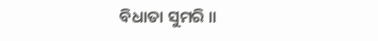ବିଧାତା ସୁମରି ॥